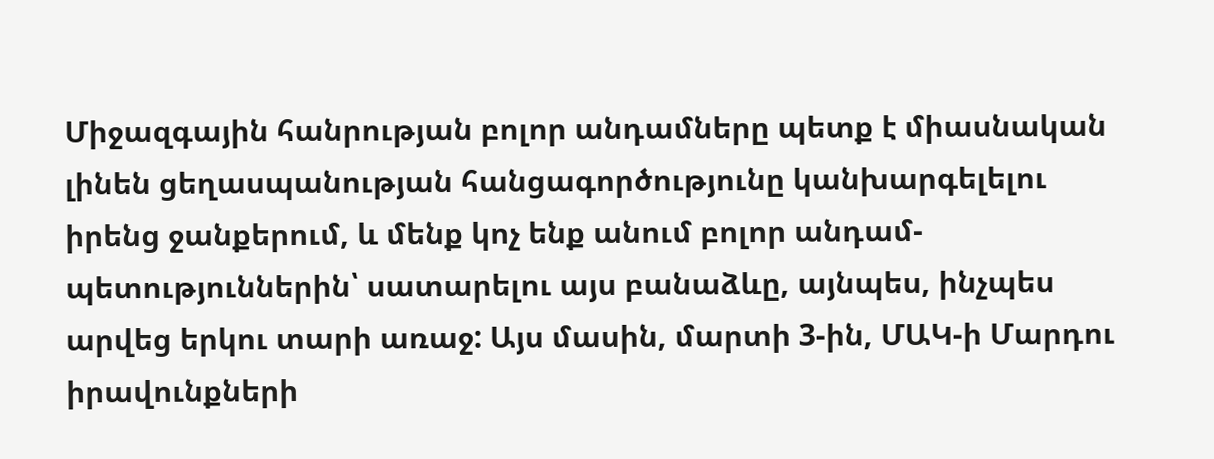Միջազգային հանրության բոլոր անդամները պետք է միասնական լինեն ցեղասպանության հանցագործությունը կանխարգելելու իրենց ջանքերում, և մենք կոչ ենք անում բոլոր անդամ-պետություններին՝ սատարելու այս բանաձևը, այնպես, ինչպես արվեց երկու տարի առաջ: Այս մասին, մարտի 3-ին, ՄԱԿ-ի Մարդու իրավունքների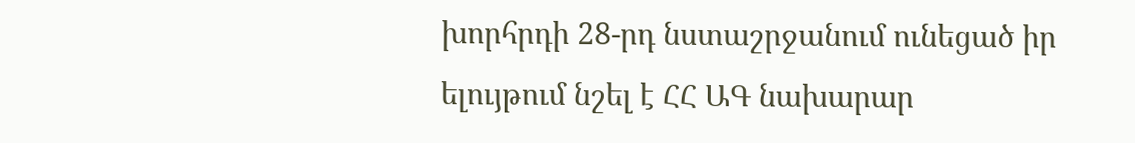խորհրդի 28-րդ նստաշրջանում ունեցած իր ելույթում նշել է ՀՀ ԱԳ նախարար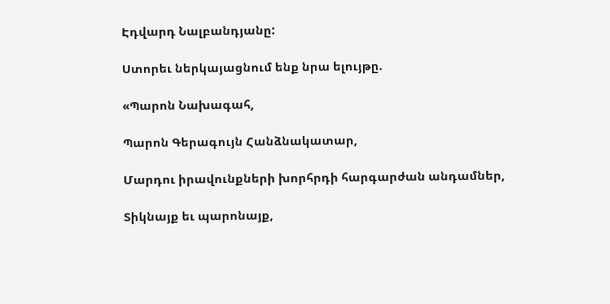Էդվարդ Նալբանդյանը:

Ստորեւ ներկայացնում ենք նրա ելույթը.

«Պարոն Նախագահ,

Պարոն Գերագույն Հանձնակատար,

Մարդու իրավունքների խորհրդի հարգարժան անդամներ,

Տիկնայք եւ պարոնայք,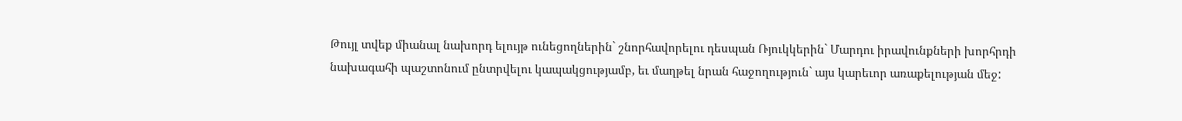Թույլ տվեք միանալ նախորդ ելույթ ունեցողներին` շնորհավորելու դեսպան Ռյուկկերին` Մարդու իրավունքների խորհրդի նախագահի պաշտոնում ընտրվելու կապակցությամբ, եւ մաղթել նրան հաջողություն` այս կարեւոր առաքելության մեջ: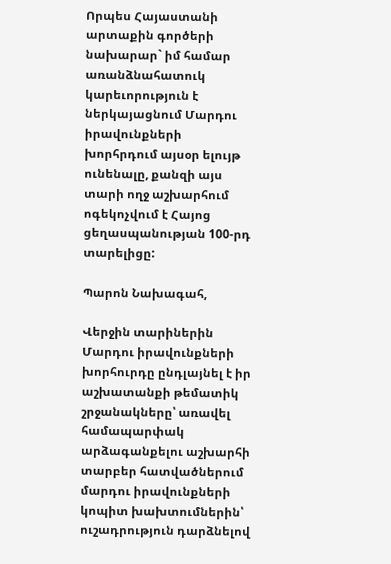Որպես Հայաստանի արտաքին գործերի նախարար` իմ համար առանձնահատուկ կարեւորություն է ներկայացնում Մարդու իրավունքների խորհրդում այսօր ելույթ ունենալը, քանզի այս տարի ողջ աշխարհում ոգեկոչվում է Հայոց ցեղասպանության 100-րդ տարելիցը:

Պարոն Նախագահ,

Վերջին տարիներին Մարդու իրավունքների խորհուրդը ընդլայնել է իր աշխատանքի թեմատիկ շրջանակները՝ առավել համապարփակ արձագանքելու աշխարհի տարբեր հատվածներում մարդու իրավունքների կոպիտ խախտումներին՝ ուշադրություն դարձնելով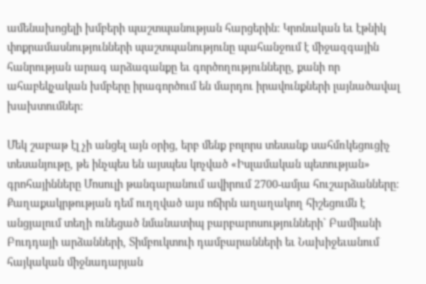ամենախոցելի խմբերի պաշտպանության հարցերին: Կրոնական եւ էթնիկ փոքրամասնությունների պաշտպանությունը պահանջում է միջազգային հանրության արագ արձագանքը եւ գործողությունները, քանի որ ահաբեկչական խմբերը իրագործում են մարդու իրավունքների լայնածավալ խախտումներ:

Մեկ շաբաթ էլ չի անցել այն օրից, երբ մենք բոլորս տեսանք սահմռկեցուցիչ տեսանյութը, թե ինչպես են այսպես կոչված «Իսլամական պետության» գրոհայինները Մոսուլի թանգարանում ավիրում 2700-ամյա հուշարձանները: Քաղաքակրթության դեմ ուղղված այս ոճիրն աղաղակող հիշեցումն է անցյալում տեղի ունեցած նմանատիպ բարբարոսությունների` Բամիանի Բուդդայի արձանների, Տիմբուկտուի դամբարանների եւ Նախիջեւանում հայկական միջնադարյան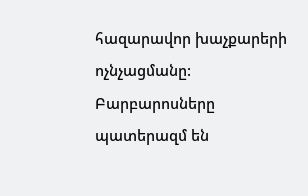հազարավոր խաչքարերի ոչնչացմանը: Բարբարոսները պատերազմ են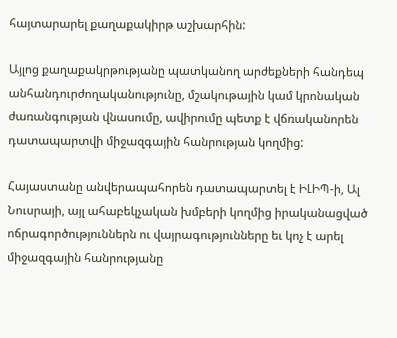հայտարարել քաղաքակիրթ աշխարհին:

Այլոց քաղաքակրթությանը պատկանող արժեքների հանդեպ անհանդուրժողականությունը, մշակութային կամ կրոնական ժառանգության վնասումը, ավիրումը պետք է վճռականորեն դատապարտվի միջազգային հանրության կողմից:

Հայաստանը անվերապահորեն դատապարտել է ԻԼԻՊ-ի, Ալ Նուսրայի, այլ ահաբեկչական խմբերի կողմից իրականացված ոճրագործություններն ու վայրագությունները եւ կոչ է արել միջազգային հանրությանը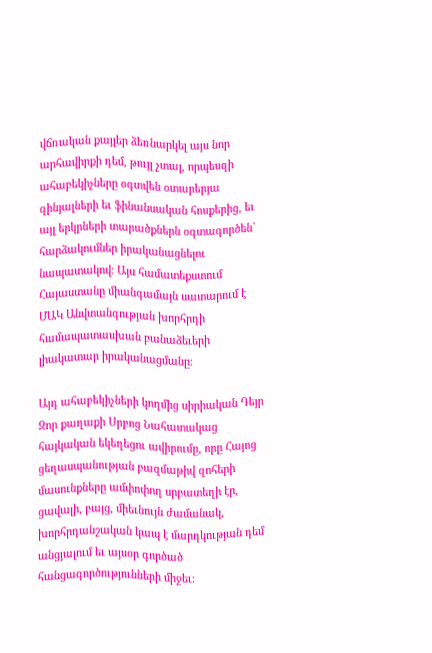վճռական քայլեր ձեռնարկել այս նոր արհավիրքի դեմ, թույլ չտալ, որպեսզի ահաբեկիչները օգտվեն օտարերյա զինյալների եւ ֆինանսական հոսքերից, եւ այլ երկրների տարածքներն օգտագործեն` հարձակումներ իրականացնելու նապատակով։ Այս համատեքստում Հայաստանը միանգամայն սատարում է ՄԱԿ Անվտանգության խորհրդի համապատասխան բանաձեւերի լիակատար իրականացմանը:

Այդ ահաբեկիչների կողմից սիրիական Դեյր Զոր քաղաքի Սրբոց Նահատակաց հայկական եկեղեցու ավիրումը, որը Հայոց ցեղասպանության բազմաթիվ զոհերի մասունքները ամփոփող սրբատեղի էր, ցավալի, բայց, միեւնույն ժամանակ, խորհրդանշական կապ է մարդկության դեմ անցյալում եւ այսօր գործած հանցագործությունների միջեւ: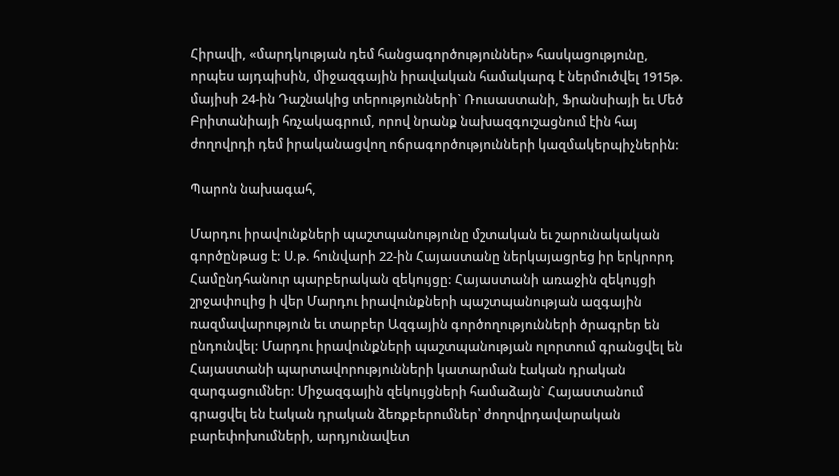Հիրավի, «մարդկության դեմ հանցագործություններ» հասկացությունը, որպես այդպիսին, միջազգային իրավական համակարգ է ներմուծվել 1915թ. մայիսի 24-ին Դաշնակից տերությունների` Ռուսաստանի, Ֆրանսիայի եւ Մեծ Բրիտանիայի հռչակագրում, որով նրանք նախազգուշացնում էին հայ ժողովրդի դեմ իրականացվող ոճրագործությունների կազմակերպիչներին:

Պարոն նախագահ,

Մարդու իրավունքների պաշտպանությունը մշտական եւ շարունակական գործընթաց է: Ս.թ. հունվարի 22-ին Հայաստանը ներկայացրեց իր երկրորդ Համընդհանուր պարբերական զեկույցը: Հայաստանի առաջին զեկույցի շրջափուլից ի վեր Մարդու իրավունքների պաշտպանության ազգային ռազմավարություն եւ տարբեր Ազգային գործողությունների ծրագրեր են ընդունվել: Մարդու իրավունքների պաշտպանության ոլորտում գրանցվել են Հայաստանի պարտավորությունների կատարման էական դրական զարգացումներ: Միջազգային զեկույցների համաձայն` Հայաստանում գրացվել են էական դրական ձեռքբերումներ՝ ժողովրդավարական բարեփոխումների, արդյունավետ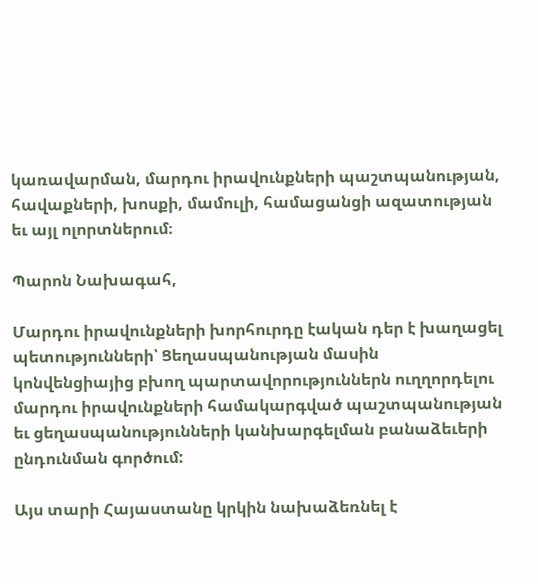կառավարման, մարդու իրավունքների պաշտպանության, հավաքների, խոսքի, մամուլի, համացանցի ազատության եւ այլ ոլորտներում։

Պարոն Նախագահ,

Մարդու իրավունքների խորհուրդը էական դեր է խաղացել պետությունների՝ Ցեղասպանության մասին կոնվենցիայից բխող պարտավորություններն ուղղորդելու մարդու իրավունքների համակարգված պաշտպանության եւ ցեղասպանությունների կանխարգելման բանաձեւերի ընդունման գործում:

Այս տարի Հայաստանը կրկին նախաձեռնել է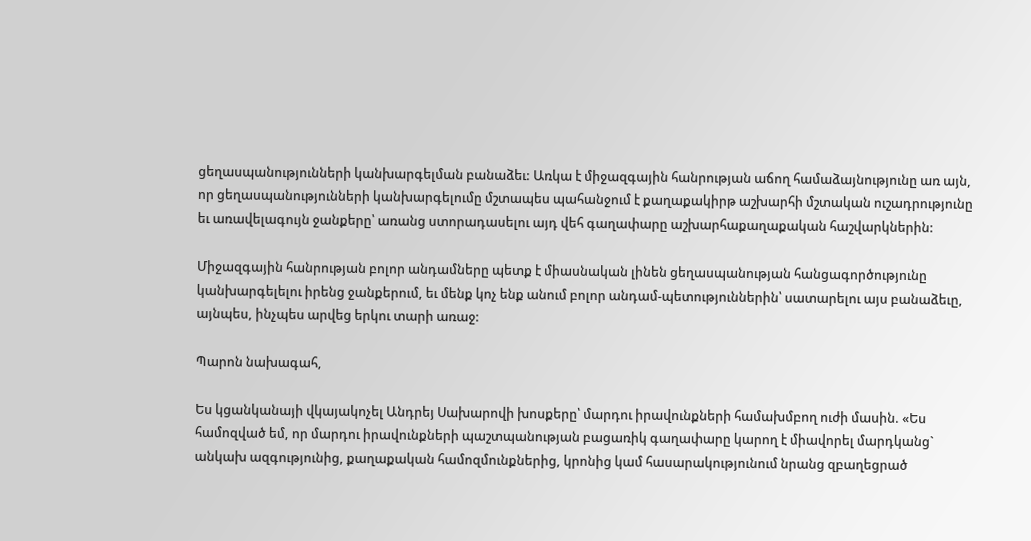ցեղասպանությունների կանխարգելման բանաձեւ: Առկա է միջազգային հանրության աճող համաձայնությունը առ այն, որ ցեղասպանությունների կանխարգելումը մշտապես պահանջում է քաղաքակիրթ աշխարհի մշտական ուշադրությունը եւ առավելագույն ջանքերը՝ առանց ստորադասելու այդ վեհ գաղափարը աշխարհաքաղաքական հաշվարկներին:

Միջազգային հանրության բոլոր անդամները պետք է միասնական լինեն ցեղասպանության հանցագործությունը կանխարգելելու իրենց ջանքերում, եւ մենք կոչ ենք անում բոլոր անդամ-պետություններին՝ սատարելու այս բանաձեւը, այնպես, ինչպես արվեց երկու տարի առաջ:

Պարոն նախագահ,

Ես կցանկանայի վկայակոչել Անդրեյ Սախարովի խոսքերը՝ մարդու իրավունքների համախմբող ուժի մասին. «Ես համոզված եմ, որ մարդու իրավունքների պաշտպանության բացառիկ գաղափարը կարող է միավորել մարդկանց` անկախ ազգությունից, քաղաքական համոզմունքներից, կրոնից կամ հասարակությունում նրանց զբաղեցրած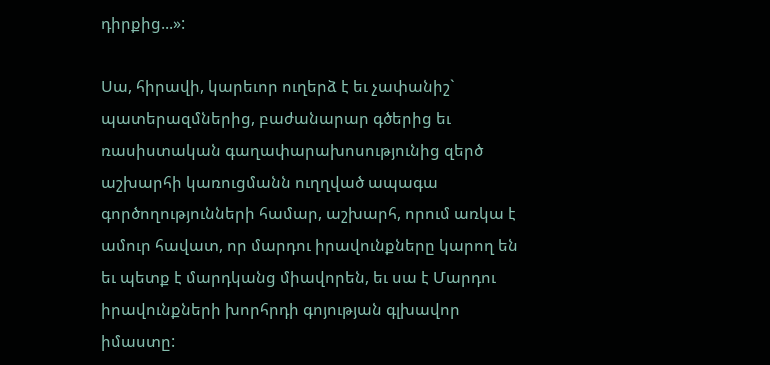դիրքից...»:

Սա, հիրավի, կարեւոր ուղերձ է եւ չափանիշ` պատերազմներից, բաժանարար գծերից եւ ռասիստական գաղափարախոսությունից զերծ աշխարհի կառուցմանն ուղղված ապագա գործողությունների համար, աշխարհ, որում առկա է ամուր հավատ, որ մարդու իրավունքները կարող են եւ պետք է մարդկանց միավորեն, եւ սա է Մարդու իրավունքների խորհրդի գոյության գլխավոր իմաստը: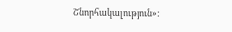Շնորհակալություն»: